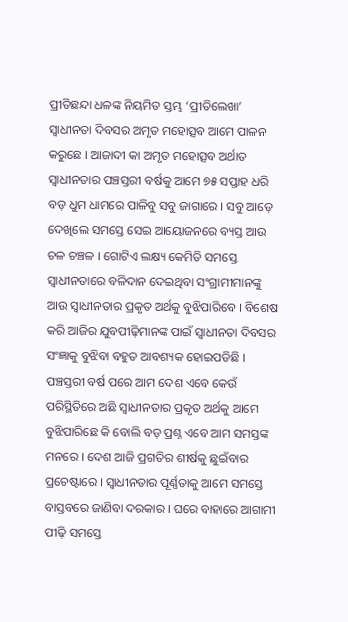ପ୍ରୀତିଛନ୍ଦା ଧଳଙ୍କ ନିୟମିତ ସ୍ତମ୍ଭ ‘ପ୍ରୀତିଲେଖା’
ସ୍ୱାଧୀନତା ଦିବସର ଅମୃତ ମହୋତ୍ସବ ଆମେ ପାଳନ କରୁଛେ । ଆଜାଦୀ କା ଅମୃତ ମହୋତ୍ସବ ଅର୍ଥାତ ସ୍ୱାଧୀନତାର ପଞ୍ଚସ୍ତରୀ ବର୍ଷକୁ ଆମେ ୭୫ ସପ୍ତାହ ଧରି ବଡ଼ ଧୁମ ଧାମରେ ପାଳିବୁ ସବୁ ଜାଗାରେ । ସବୁ ଆଡ଼େ ଦେଖିଲେ ସମସ୍ତେ ସେଇ ଆୟୋଜନରେ ବ୍ୟସ୍ତ ଆଉ ଚଳ ଚଞ୍ଚଳ । ଗୋଟିଏ ଲକ୍ଷ୍ୟ କେମିତି ସମସ୍ତେ ସ୍ୱାଧୀନତାରେ ବଳିଦାନ ଦେଇଥିବା ସଂଗ୍ରାମୀମାନଙ୍କୁ ଆଉ ସ୍ୱାଧୀନତାର ପ୍ରକୃତ ଅର୍ଥକୁ ବୁଝିପାରିବେ । ବିଶେଷ କରି ଆଜିର ଯୁବପୀଢ଼ିମାନଙ୍କ ପାଇଁ ସ୍ୱାଧୀନତା ଦିବସର ସଂଜ୍ଞାକୁ ବୁଝିବା ବହୁତ ଆବଶ୍ୟକ ହୋଇପଡିଛି ।
ପଞ୍ଚସ୍ତରୀ ବର୍ଷ ପରେ ଆମ ଦେଶ ଏବେ କେଉଁ ପରିସ୍ଥିତିରେ ଅଛି ସ୍ୱାଧୀନତାର ପ୍ରକୃତ ଅର୍ଥକୁ ଆମେ ବୁଝିପାରିଛେ କି ବୋଲି ବଡ଼ ପ୍ରଶ୍ନ ଏବେ ଆମ ସମସ୍ତଙ୍କ ମନରେ । ଦେଶ ଆଜି ପ୍ରଗତିର ଶୀର୍ଷକୁ ଛୁଇଁବାର ପ୍ରଚେଷ୍ଟାରେ । ସ୍ୱାଧୀନତାର ପୂର୍ଣ୍ଣତାକୁ ଆମେ ସମସ୍ତେ ବାସ୍ତବରେ ଜାଣିବା ଦରକାର । ଘରେ ବାହାରେ ଆଗାମୀ ପୀଢ଼ି ସମସ୍ତେ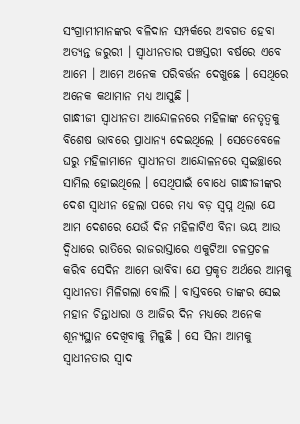ସଂଗ୍ରାମୀମାନଙ୍କର ବଳିଦାନ ସମ୍ପର୍କରେ ଅବଗତ ହେବା ଅତ୍ୟନ୍ତ ଜରୁରୀ । ସ୍ୱାଧୀନତାର ପଞ୍ଚସ୍ତରୀ ବର୍ଷରେ ଏବେ ଆମେ । ଆମେ ଅନେକ ପରିବର୍ତ୍ତନ ଦେଖୁଛେ । ସେଥିରେ ଅନେକ କଥାମାନ ମଧ୍ୟ ଆସୁଛି ।
ଗାନ୍ଧୀଜୀ ସ୍ୱାଧୀନତା ଆନ୍ଦୋଳନରେ ମହିଳାଙ୍କ ନେତୃତ୍ୱକୁ ବିଶେଷ ଭାବରେ ପ୍ରାଧାନ୍ୟ ଦେଇଥିଲେ । ସେତେବେଳେ ଘରୁ ମହିଳାମାନେ ସ୍ୱାଧୀନତା ଆନ୍ଦୋଳନରେ ସ୍ୱଇଚ୍ଛାରେ ସାମିଲ ହୋଇଥିଲେ । ସେଥିପାଇଁ ବୋଧେ ଗାନ୍ଧୀଜୀଙ୍କର ଦେଶ ସ୍ୱାଧୀନ ହେଲା ପରେ ମଧ୍ୟ ବଡ଼ ସ୍ବପ୍ନ ଥିଲା ଯେ ଆମ ଦେଶରେ ଯେଉଁ ଦିନ ମହିଳାଟିଏ ବିନା ଭୟ ଆଉ ଦ୍ୱିଧାରେ ରାତିରେ ରାଜରାସ୍ତାରେ ଏକୁଟିଆ ଚଳପ୍ରଚଳ କରିବ ସେଦିନ ଆମେ ଭାବିବା ଯେ ପ୍ରକୃତ ଅର୍ଥରେ ଆମକୁ ସ୍ୱାଧୀନତା ମିଳିଗଲା ବୋଲି । ବାସ୍ତବରେ ତାଙ୍କର ସେଇ ମହାନ ଚିନ୍ତାଧାରା ଓ ଆଜିର ଦିନ ମଧ୍ୟରେ ଅନେକ ଶୂନ୍ୟସ୍ଥାନ ଦେଖିବାକୁ ମିଳୁଛି । ସେ ସିନା ଆମକୁ ସ୍ୱାଧୀନତାର ସ୍ୱାଦ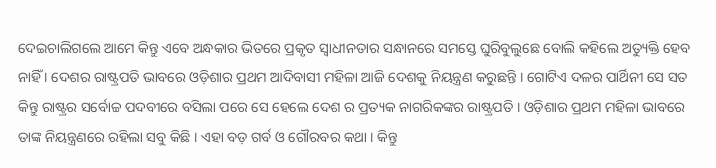ଦେଇଚାଲିଗଲେ ଆମେ କିନ୍ତୁ ଏବେ ଅନ୍ଧକାର ଭିତରେ ପ୍ରକୃତ ସ୍ୱାଧୀନତାର ସନ୍ଧାନରେ ସମସ୍ତେ ଘୁରିବୁଲୁଛେ ବୋଲି କହିଲେ ଅତ୍ୟୁକ୍ତି ହେବ ନାହିଁ । ଦେଶର ରାଷ୍ଟ୍ରପତି ଭାବରେ ଓଡ଼ିଶାର ପ୍ରଥମ ଆଦିବାସୀ ମହିଳା ଆଜି ଦେଶକୁ ନିୟନ୍ତ୍ରଣ କରୁଛନ୍ତି । ଗୋଟିଏ ଦଳର ପାର୍ଥିନୀ ସେ ସତ କିନ୍ତୁ ରାଷ୍ଟ୍ରର ସର୍ବୋଚ୍ଚ ପଦବୀରେ ବସିଲା ପରେ ସେ ହେଲେ ଦେଶ ର ପ୍ରତ୍ୟକ ନାଗରିକଙ୍କର ରାଷ୍ଟ୍ରପତି । ଓଡ଼ିଶାର ପ୍ରଥମ ମହିଳା ଭାବରେ ତାଙ୍କ ନିୟନ୍ତ୍ରଣରେ ରହିଲା ସବୁ କିଛି । ଏହା ବଡ଼ ଗର୍ବ ଓ ଗୌରବର କଥା । କିନ୍ତୁ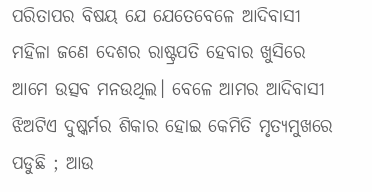ପରିତାପର ବିଷୟ ଯେ ଯେତେବେଳେ ଆଦିବାସୀ ମହିଳା ଜଣେ ଦେଶର ରାଷ୍ଟ୍ରପତି ହେବାର ଖୁସିରେ ଆମେ ଉତ୍ସବ ମନଉଥିଲ। ବେଳେ ଆମର ଆଦିବାସୀ ଝିଅଟିଏ ଦୁଷ୍କର୍ମର ଶିକାର ହୋଇ କେମିତି ମୃତ୍ୟମୁଖରେ ପଡୁଛି ; ଆଉ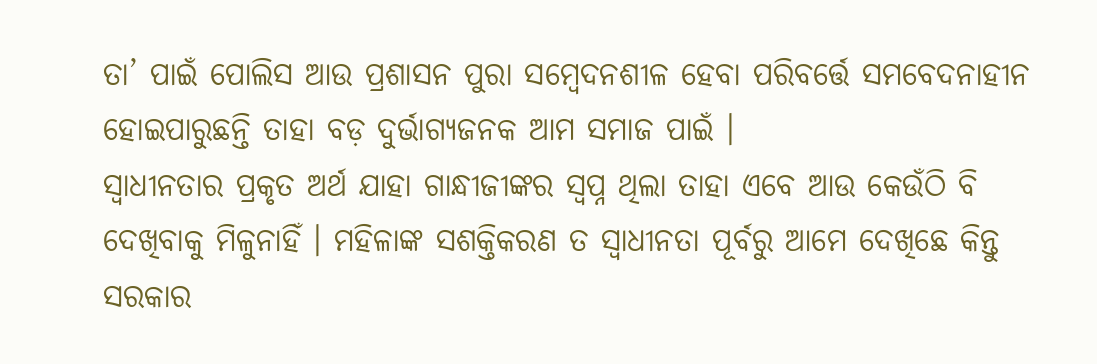ତା’ ପାଇଁ ପୋଲିସ ଆଉ ପ୍ରଶାସନ ପୁରା ସମ୍ବେଦନଶୀଳ ହେବା ପରିବର୍ତ୍ତେ ସମବେଦନାହୀନ ହୋଇପାରୁଛନ୍ତି ତାହା ବଡ଼ ଦୁର୍ଭାଗ୍ୟଜନକ ଆମ ସମାଜ ପାଇଁ ।
ସ୍ୱାଧୀନତାର ପ୍ରକୃତ ଅର୍ଥ ଯାହା ଗାନ୍ଧୀଜୀଙ୍କର ସ୍ବପ୍ନ ଥିଲା ତାହା ଏବେ ଆଉ କେଉଁଠି ବି ଦେଖିବାକୁ ମିଳୁନାହିଁ । ମହିଳାଙ୍କ ସଶକ୍ତିକରଣ ତ ସ୍ୱାଧୀନତା ପୂର୍ବରୁ ଆମେ ଦେଖିଛେ କିନ୍ତୁ ସରକାର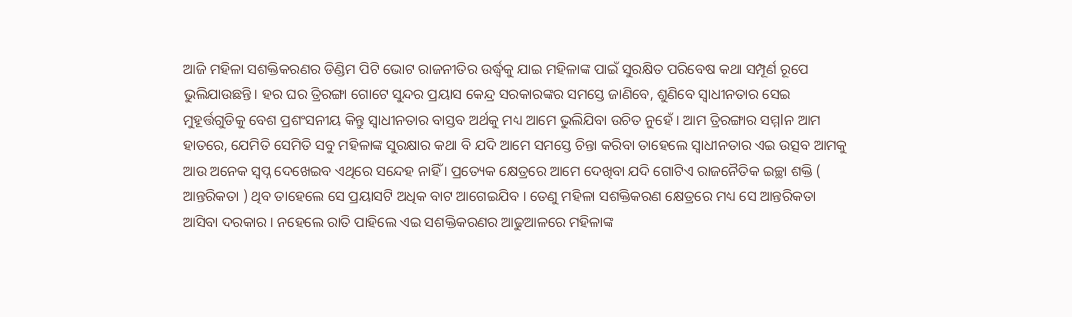ଆଜି ମହିଳା ସଶକ୍ତିକରଣର ଡିଣ୍ଡିମ ପିଟି ଭୋଟ ରାଜନୀତିର ଉର୍ଦ୍ଧ୍ଵକୁ ଯାଇ ମହିଳାଙ୍କ ପାଇଁ ସୁରକ୍ଷିତ ପରିବେଷ କଥା ସମ୍ପୂର୍ଣ ରୂପେ ଭୁଲିଯାଉଛନ୍ତି। ହର ଘର ତ୍ରିରଙ୍ଗା ଗୋଟେ ସୁନ୍ଦର ପ୍ରୟାସ କେନ୍ଦ୍ର ସରକାରଙ୍କର ସମସ୍ତେ ଜାଣିବେ, ଶୁଣିବେ ସ୍ୱାଧୀନତାର ସେଇ ମୁହୂର୍ତ୍ତଗୁଡିକୁ ବେଶ ପ୍ରଶଂସନୀୟ କିନ୍ତୁ ସ୍ୱାଧୀନତାର ବାସ୍ତବ ଅର୍ଥକୁ ମଧ୍ୟ ଆମେ ଭୁଲିଯିବା ଉଚିତ ନୁହେଁ । ଆମ ତ୍ରିରଙ୍ଗାର ସମ୍ମlନ ଆମ ହାତରେ, ଯେମିତି ସେମିତି ସବୁ ମହିଳାଙ୍କ ସୁରକ୍ଷାର କଥା ବି ଯଦି ଆମେ ସମସ୍ତେ ଚିନ୍ତା କରିବା ତାହେଲେ ସ୍ୱାଧୀନତାର ଏଇ ଉତ୍ସବ ଆମକୁ ଆଉ ଅନେକ ସ୍ବପ୍ନ ଦେଖେଇବ ଏଥିରେ ସନ୍ଦେହ ନାହିଁ । ପ୍ରତ୍ୟେକ କ୍ଷେତ୍ରରେ ଆମେ ଦେଖିବା ଯଦି ଗୋଟିଏ ରାଜନୈତିକ ଇଚ୍ଛା ଶକ୍ତି ( ଆନ୍ତରିକତା ) ଥିବ ତାହେଲେ ସେ ପ୍ରୟାସଟି ଅଧିକ ବାଟ ଆଗେଇଯିବ । ତେଣୁ ମହିଳା ସଶକ୍ତିକରଣ କ୍ଷେତ୍ରରେ ମଧ୍ୟ ସେ ଆନ୍ତରିକତା ଆସିବା ଦରକାର । ନହେଲେ ରାତି ପାହିଲେ ଏଇ ସଶକ୍ତିକରଣର ଆଢୁଆଳରେ ମହିଳାଙ୍କ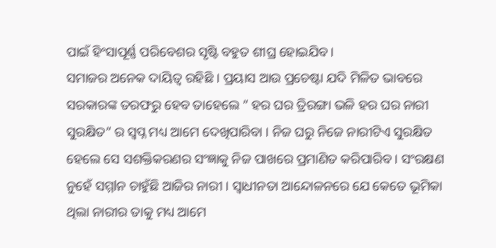ପାଇଁ ହିଂସାପୂର୍ଣ୍ଣ ପରିବେଶର ସୃଷ୍ଟି ବହୁତ ଶୀଘ୍ର ହୋଇଯିବ ।
ସମାଜର ଅନେକ ଦାୟିତ୍ୱ ରହିଛି । ପ୍ରୟାସ ଆଉ ପ୍ରଚେଷ୍ଟା ଯଦି ମିଳିତ ଭାବରେ ସରକାରଙ୍କ ତରଫରୁ ହେବ ତାହେଲେ ” ହର ଘର ତ୍ରିରଙ୍ଗା ଭଳି ହର ଘର ନାରୀ ସୁରକ୍ଷିତ” ର ସ୍ବପ୍ନ ମଧ୍ୟ ଆମେ ଦେଖିପାରିବା । ନିଜ ଘରୁ ନିଜେ ନାରୀଟିଏ ସୁରକ୍ଷିତ ହେଲେ ସେ ସଶକ୍ତିକରଣର ସଂଜ୍ଞାକୁ ନିଜ ପାଖରେ ପ୍ରମାଣିତ କରିପାରିବ । ସଂରକ୍ଷଣ ନୁହେଁ ସମ୍ମlନ ଚାହୁଁଛି ଆଜିର ନାରୀ । ସ୍ୱାଧୀନତା ଆନ୍ଦୋଳନରେ ଯେ କେତେ ଭୂମିକା ଥିଲା ନାରୀର ତାକୁ ମଧ୍ୟ ଆମେ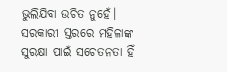ଭୁଲିଯିବା ଉଚିତ ନୁହେଁ। ସରକାରୀ ସ୍ତରରେ ମହିଳାଙ୍କ ସୁରକ୍ଷା ପାଇଁ ସଚେତନତା ହିଁ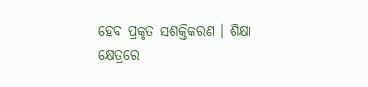ହେବ ପ୍ରକୃତ ସଶକ୍ତିକରଣ । ଶିକ୍ଷା କ୍ଷେତ୍ରରେ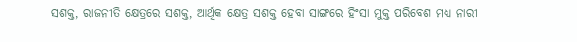ସଶକ୍ତ, ରାଜନୀତି କ୍ଷେତ୍ରରେ ସଶକ୍ତ, ଆର୍ଥିକ କ୍ଷେତ୍ର ସଶକ୍ତ ହେବା ସାଙ୍ଗରେ ହିଂସା ମୁକ୍ତ ପରିବେଶ ମଧ୍ୟ ନାରୀ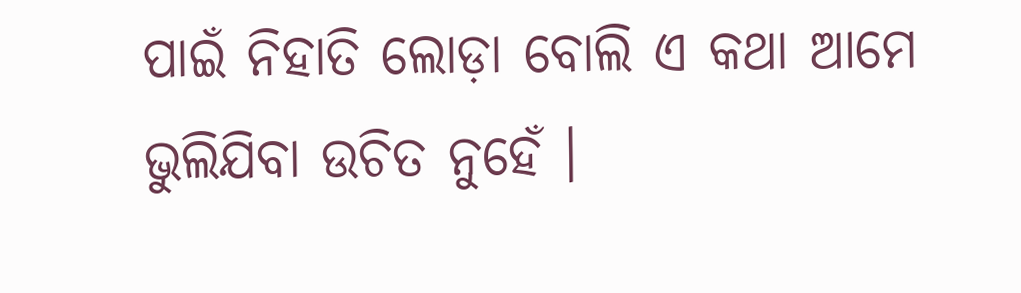ପାଇଁ ନିହାତି ଲୋଡ଼ା ବୋଲି ଏ କଥା ଆମେ ଭୁଲିଯିବା ଉଚିତ ନୁହେଁ ।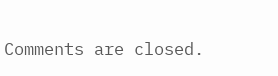Comments are closed.